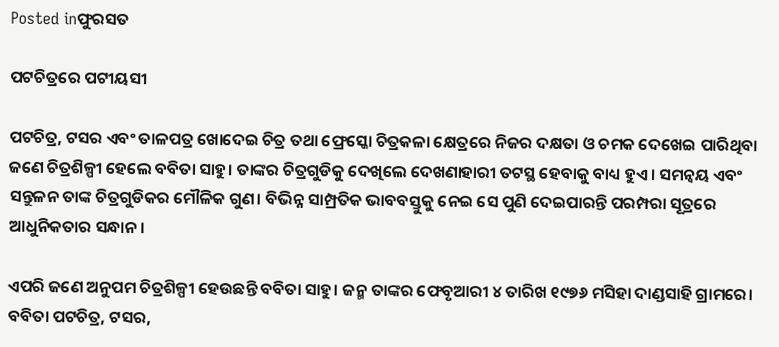Posted inଫୁରସତ

ପଟଚିତ୍ରରେ ପଟୀୟସୀ

ପଟଚିତ୍ର, ଟସର ଏବଂ ତାଳପତ୍ର ଖୋଦେଇ ଚିତ୍ର ତଥା ଫ୍ରେସ୍କୋ ଚିତ୍ରକଳା କ୍ଷେତ୍ରରେ ନିଜର ଦକ୍ଷତା ଓ ଚମକ ଦେଖେଇ ପାରିଥିବା ଜଣେ ଚିତ୍ରଶିଳ୍ପୀ ହେଲେ ବବିତା ସାହୁ। ତାଙ୍କର ଚିତ୍ରଗୁଡିକୁ ଦେଖିଲେ ଦେଖଣାହାରୀ ତଟସ୍ଥ ହେବାକୁ ବାଧ୍ୟ ହୁଏ। ସମନ୍ବୟ ଏବଂ ସନ୍ତୁଳନ ତାଙ୍କ ଚିତ୍ରଗୁଡିକର ମୌଳିକ ଗୁଣ। ବିଭିନ୍ନ ସାମ୍ପ୍ରତିକ ଭାବବସ୍ତୁକୁ ନେଇ ସେ ପୁଣି ଦେଇପାରନ୍ତି ପରମ୍ପରା ସୂତ୍ରରେ ଆଧୁନିକତାର ସନ୍ଧାନ।

ଏପରି ଜଣେ ଅନୁପମ ଚିତ୍ରଶିଳ୍ପୀ ହେଉଛନ୍ତି ବବିତା ସାହୁ। ଜନ୍ମ ତାଙ୍କର ଫେବୃଆରୀ ୪ ତାରିଖ ୧୯୭୬ ମସିହା ଦାଣ୍ଡସାହି ଗ୍ରାମରେ। ବବିତା ପଟଚିତ୍ର, ଟସର,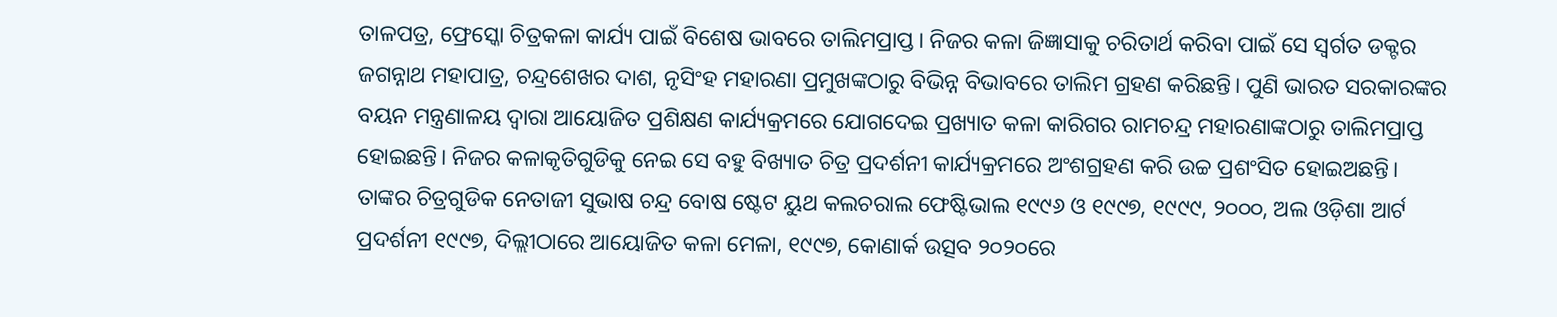ତାଳପତ୍ର, ଫ୍ରେସ୍କୋ ଚିତ୍ରକଳା କାର୍ଯ୍ୟ ପାଇଁ ବିଶେଷ ଭାବରେ ତାଲିମପ୍ରାପ୍ତ। ନିଜର କଳା ଜିଜ୍ଞାସାକୁ ଚରିତାର୍ଥ କରିବା ପାଇଁ ସେ ସ୍ବର୍ଗତ ଡକ୍ଟର ଜଗନ୍ନାଥ ମହାପାତ୍ର, ଚନ୍ଦ୍ରଶେଖର ଦାଶ, ନୃସିଂହ ମହାରଣା ପ୍ରମୁଖଙ୍କଠାରୁ ବିଭିନ୍ନ ବିଭାବରେ ତାଲିମ ଗ୍ରହଣ କରିଛନ୍ତି। ପୁଣି ଭାରତ ସରକାରଙ୍କର ବୟନ ମନ୍ତ୍ରଣାଳୟ ଦ୍ୱାରା ଆୟୋଜିତ ପ୍ରଶିକ୍ଷଣ କାର୍ଯ୍ୟକ୍ରମରେ ଯୋଗଦେଇ ପ୍ରଖ୍ୟାତ କଳା କାରିଗର ରାମଚନ୍ଦ୍ର ମହାରଣାଙ୍କଠାରୁ ତାଲିମପ୍ରାପ୍ତ ହୋଇଛନ୍ତି। ନିଜର କଳାକୃତିଗୁଡିକୁ ନେଇ ସେ ବହୁ ବିଖ୍ୟାତ ଚିତ୍ର ପ୍ରଦର୍ଶନୀ କାର୍ଯ୍ୟକ୍ରମରେ ଅଂଶଗ୍ରହଣ କରି ଉଚ୍ଚ ପ୍ରଶଂସିତ ହୋଇଅଛନ୍ତି। ତାଙ୍କର ଚିତ୍ରଗୁଡିକ ନେତାଜୀ ସୁଭାଷ ଚନ୍ଦ୍ର ବୋଷ ଷ୍ଟେଟ ୟୁଥ କଲଚରାଲ ଫେଷ୍ଟିଭାଲ ୧୯୯୬ ଓ ୧୯୯୭, ୧୯୯୯, ୨୦୦୦, ଅଲ ଓଡ଼ିଶା ଆର୍ଟ ପ୍ରଦର୍ଶନୀ ୧୯୯୭, ଦିଲ୍ଲୀଠାରେ ଆୟୋଜିତ କଳା ମେଳା, ୧୯୯୭, କୋଣାର୍କ ଉତ୍ସବ ୨୦୨୦ରେ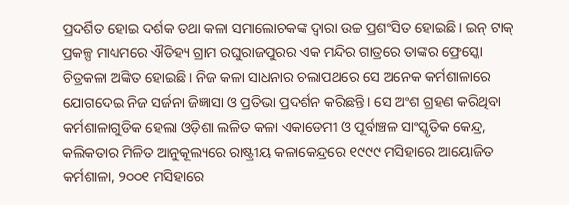ପ୍ରଦର୍ଶିତ ହୋଇ ଦର୍ଶକ ତଥା କଳା ସମାଲୋଚକଙ୍କ ଦ୍ୱାରା ଉଚ୍ଚ ପ୍ରଶଂସିତ ହୋଇଛି। ଇନ୍‌ ଟାକ୍‌ ପ୍ରକଳ୍ପ ମାଧ୍ୟମରେ ଐତିହ୍ୟ ଗ୍ରାମ ରଘୁରାଜପୁରର ଏକ ମନ୍ଦିର ଗାତ୍ରରେ ତାଙ୍କର ଫ୍ରେସ୍କୋ ଚିତ୍ରକଳା ଅଙ୍କିତ ହୋଇଛି। ନିଜ କଳା ସାଧନାର ଚଲାପଥରେ ସେ ଅନେକ କର୍ମଶାଳାରେ ଯୋଗଦେଇ ନିଜ ସର୍ଜନା ଜିଜ୍ଞାସା ଓ ପ୍ରତିଭା ପ୍ରଦର୍ଶନ କରିଛନ୍ତି। ସେ ଅଂଶ ଗ୍ରହଣ କରିଥିବା କର୍ମଶାଳାଗୁଡିକ ହେଲା ଓଡ଼ିଶା ଲଳିତ କଳା ଏକାଡେମୀ ଓ ପୂର୍ବାଞ୍ଚଳ ସାଂସ୍କୃତିକ କେନ୍ଦ୍ର, କଲିକତାର ମିଳିତ ଆନୁକୂଲ୍ୟରେ ରାଷ୍ଟ୍ରୀୟ କଳାକେନ୍ଦ୍ରରେ ୧୯୯୯ ମସିହାରେ ଆୟୋଜିତ କର୍ମଶାଳା, ୨୦୦୧ ମସିହାରେ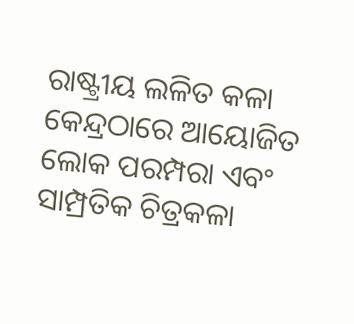ରାଷ୍ଟ୍ରୀୟ ଲଳିତ କଳା କେନ୍ଦ୍ରଠାରେ ଆୟୋଜିତ ଲୋକ ପରମ୍ପରା ଏବଂ ସାମ୍ପ୍ରତିକ ଚିତ୍ରକଳା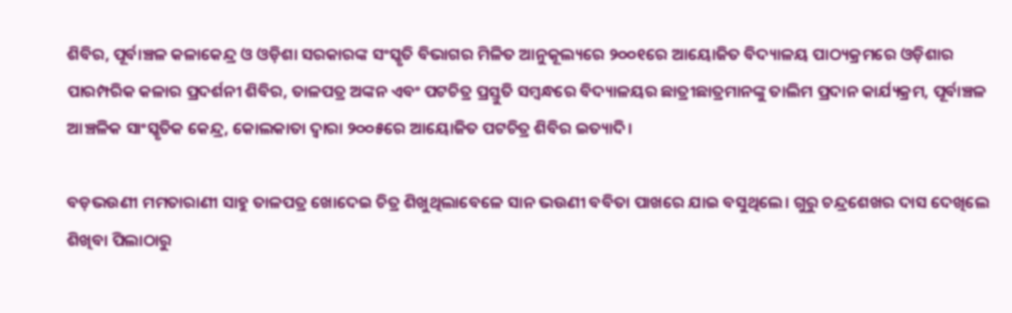ଶିବିର, ପୂର୍ବାଞ୍ଚଳ କଳାକେନ୍ଦ୍ର ଓ ଓଡ଼ିଶା ସରକାରଙ୍କ ସଂସ୍କୃତି ବିଭାଗର ମିଳିତ ଆନୁକୂଲ୍ୟରେ ୨୦୦୧ରେ ଆୟୋଜିତ ବିଦ୍ୟାଳୟ ପାଠ୍ୟକ୍ରମରେ ଓଡ଼ିଶାର ପାରମ୍ପରିକ କଳାର ପ୍ରଦର୍ଶନୀ ଶିବିର, ତାଳପତ୍ର ଅଙ୍କନ ଏବଂ ପଟଚିତ୍ର ପ୍ରସ୍ତୁତି ସମ୍ବନ୍ଧରେ ବିଦ୍ୟାଳୟର ଛାତ୍ରୀଛାତ୍ରମାନଙ୍କୁ ତାଲିମ ପ୍ରଦାନ କାର୍ଯ୍ୟକ୍ରମ, ପୂର୍ବାଞ୍ଚଳ ଆଞ୍ଚଳିକ ସାଂସ୍କୃତିକ କେନ୍ଦ୍ର, କୋଲକାତା ଦ୍ୱାରା ୨୦୦୫ରେ ଆୟୋଜିତ ପଟଚିତ୍ର ଶିବିର ଇତ୍ୟାଦି।

ବଡ଼ଭଉଣୀ ମମତାରାଣୀ ସାହୁ ତାଳପତ୍ର ଖୋଦେଇ ଚିତ୍ର ଶିଖୁଥିଲାବେଳେ ସାନ ଭଉଣୀ ବବିତା ପାଖରେ ଯାଇ ବସୁଥିଲେ। ଗୁରୁ ଚନ୍ଦ୍ରଶେଖର ଦାସ ଦେଖିଲେ ଶିଖିବା ପିଲାଠାରୁ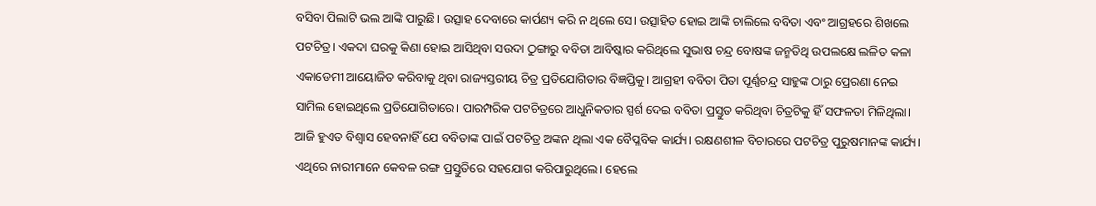ବସିବା ପିଲାଟି ଭଲ ଆଙ୍କି ପାରୁଛି। ଉତ୍ସାହ ଦେବାରେ କାର୍ପଣ୍ୟ କରି ନ ଥିଲେ ସେ। ଉତ୍ସାହିତ ହୋଇ ଆଙ୍କି ଚାଲିଲେ ବବିତା ଏବଂ ଆଗ୍ରହରେ ଶିଖଲେ ପଟଚିତ୍ର। ଏକଦା ଘରକୁ କିଣା ହୋଇ ଆସିଥିବା ସଉଦା ଠୁଙ୍ଗାରୁ ବବିତା ଆବିଷ୍କାର କରିଥିଲେ ସୁଭାଷ ଚନ୍ଦ୍ର ବୋଷଙ୍କ ଜନ୍ମତିଥି ଉପଲକ୍ଷେ ଲଳିତ କଳା ଏକାଡେମୀ ଆୟୋଜିତ କରିବାକୁ ଥିବା ରାଜ୍ୟସ୍ତରୀୟ ଚିତ୍ର ପ୍ରତିଯୋଗିତାର ବିଜ୍ଞପ୍ତିକୁ। ଆଗ୍ରହୀ ବବିତା ପିତା ପୂର୍ଣ୍ଣଚନ୍ଦ୍ର ସାହୁଙ୍କ ଠାରୁ ପ୍ରେରଣା ନେଇ ସାମିଲ ହୋଇଥିଲେ ପ୍ରତିଯୋଗିତାରେ। ପାରମ୍ପରିକ ପଟଚିତ୍ରରେ ଆଧୁନିକତାର ସ୍ପର୍ଶ ଦେଇ ବବିତା ପ୍ରସ୍ତୁତ କରିଥିବା ଚିତ୍ରଟିକୁ ହିଁ ସଫଳତା ମିଳିଥିଲା। ଆଜି ହୁଏତ ବିଶ୍ୱାସ ହେବନାହିଁ ଯେ ବବିତାଙ୍କ ପାଇଁ ପଟଚିତ୍ର ଅଙ୍କନ ଥିଲା ଏକ ବୈପ୍ଳବିକ କାର୍ଯ୍ୟ। ରକ୍ଷଣଶୀଳ ବିଚାରରେ ପଟଚିତ୍ର ପୁରୁଷମାନଙ୍କ କାର୍ଯ୍ୟ। ଏଥିରେ ନାରୀମାନେ କେବଳ ରଙ୍ଗ ପ୍ରସ୍ତୁତିରେ ସହଯୋଗ କରିପାରୁଥିଲେ। ହେଲେ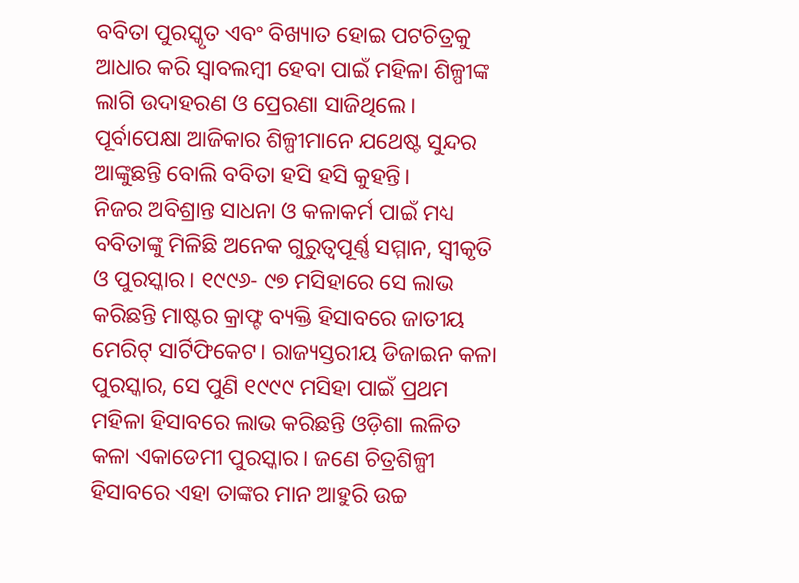ବବିତା ପୁରସ୍କୃତ ଏବଂ ବିଖ୍ୟାତ ହୋଇ ପଟଚିତ୍ରକୁ ଆଧାର କରି ସ୍ବାବଲମ୍ବୀ ହେବା ପାଇଁ ମହିଳା ଶିଳ୍ପୀଙ୍କ ଲାଗି ଉଦାହରଣ ଓ ପ୍ରେରଣା ସାଜିଥିଲେ। ପୂର୍ବାପେକ୍ଷା ଆଜିକାର ଶିଳ୍ପୀମାନେ ଯଥେଷ୍ଟ ସୁନ୍ଦର ଆଙ୍କୁଛନ୍ତି ବୋଲି ବବିତା ହସି ହସି କୁହନ୍ତି।
ନିଜର ଅବିଶ୍ରାନ୍ତ ସାଧନା ଓ କଳାକର୍ମ ପାଇଁ ମଧ୍ୟ ବବିତାଙ୍କୁ ମିଳିଛି ଅନେକ ଗୁରୁତ୍ୱପୂର୍ଣ୍ଣ ସମ୍ମାନ, ସ୍ବୀକୃତି ଓ ପୁରସ୍କାର। ୧୯୯୬- ୯୭ ମସିହାରେ ସେ ଲାଭ କରିଛନ୍ତି ମାଷ୍ଟର କ୍ରାଫ୍ଟ ବ୍ୟକ୍ତି ହିସାବରେ ଜାତୀୟ ମେରିଟ୍‌ ସାର୍ଟିଫିକେଟ। ରାଜ୍ୟସ୍ତରୀୟ ଡିଜାଇନ କଳା ପୁରସ୍କାର, ସେ ପୁଣି ୧୯୯୯ ମସିହା ପାଇଁ ପ୍ରଥମ ମହିଳା ହିସାବରେ ଲାଭ କରିଛନ୍ତି ଓଡ଼ିଶା ଲଳିତ କଳା ଏକାଡେମୀ ପୁରସ୍କାର। ଜଣେ ଚିତ୍ରଶିଳ୍ପୀ ହିସାବରେ ଏହା ତାଙ୍କର ମାନ ଆହୁରି ଉଚ୍ଚ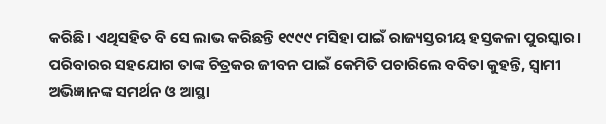କରିଛି। ଏଥିସହିତ ବି ସେ ଲାଭ କରିଛନ୍ତି ୧୯୯୯ ମସିହା ପାଇଁ ରାଜ୍ୟସ୍ତରୀୟ ହସ୍ତକଳା ପୁରସ୍କାର।
ପରିବାରର ସହଯୋଗ ତାଙ୍କ ଚିତ୍ରକର ଜୀବନ ପାଇଁ କେମିତି ପଚାରିଲେ ବବିତା କୁହନ୍ତି, ସ୍ବାମୀ ଅଭିଜ୍ଞାନଙ୍କ ସମର୍ଥନ ଓ ଆସ୍ଥା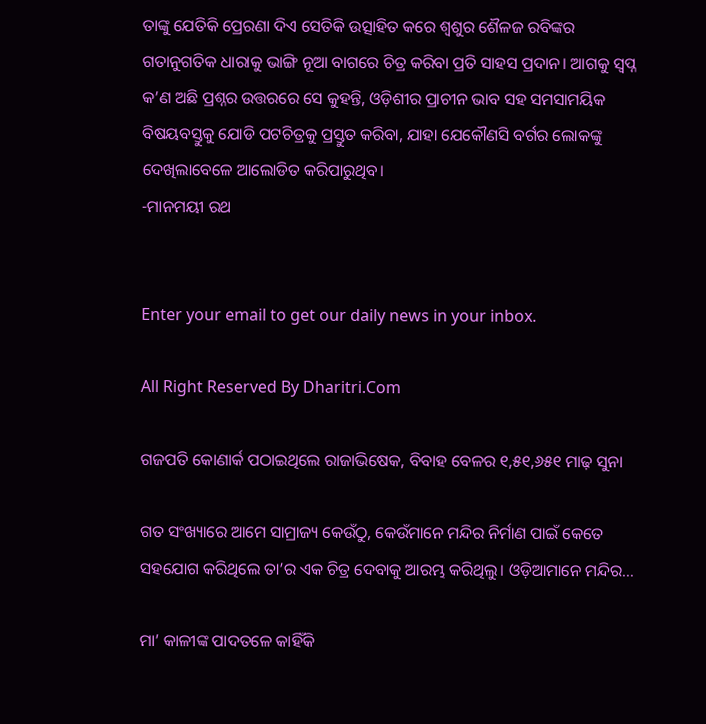ତାଙ୍କୁ ଯେତିକି ପ୍ରେରଣା ଦିଏ ସେତିକି ଉତ୍ସାହିତ କରେ ଶ୍ୱଶୁର ଶୈଳଜ ରବିଙ୍କର ଗତାନୁଗତିକ ଧାରାକୁ ଭାଙ୍ଗି ନୂଆ ବାଗରେ ଚିତ୍ର କରିବା ପ୍ରତି ସାହସ ପ୍ରଦାନ। ଆଗକୁ ସ୍ବପ୍ନ କ’ଣ ଅଛି ପ୍ରଶ୍ନର ଉତ୍ତରରେ ସେ କୁହନ୍ତି, ଓଡ଼ିଶୀର ପ୍ରାଚୀନ ଭାବ ସହ ସମସାମୟିକ ବିଷୟବସ୍ତୁକୁ ଯୋଡି ପଟଚିତ୍ରକୁ ପ୍ରସ୍ତୁତ କରିବା, ଯାହା ଯେକୌଣସି ବର୍ଗର ଲୋକଙ୍କୁ ଦେଖିଲାବେଳେ ଆଲୋଡିତ କରିପାରୁଥିବ।
-ମାନମୟୀ ରଥ


Enter your email to get our daily news in your inbox.

All Right Reserved By Dharitri.Com

ଗଜପତି କୋଣାର୍କ ପଠାଇଥିଲେ ରାଜାଭିଷେକ, ବିବାହ ବେଳର ୧,୫୧,୬୫୧ ମାଢ଼ ସୁନା

ଗତ ସଂଖ୍ୟାରେ ଆମେ ସାମ୍ରାଜ୍ୟ କେଉଁଠୁ, କେଉଁମାନେ ମନ୍ଦିର ନିର୍ମାଣ ପାଇଁ କେତେ ସହଯୋଗ କରିଥିଲେ ତା’ର ଏକ ଚିତ୍ର ଦେବାକୁ ଆରମ୍ଭ କରିଥିଲୁ। ଓଡ଼ିଆମାନେ ମନ୍ଦିର…

ମା’ କାଳୀଙ୍କ ପାଦତଳେ କାହିଁକି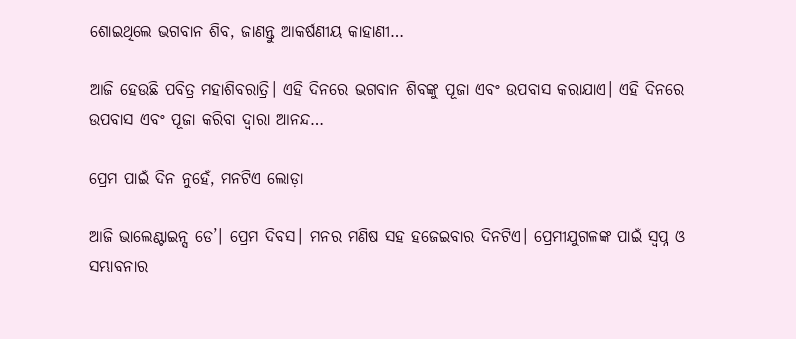ଶୋଇଥିଲେ ଭଗବାନ ଶିବ, ଜାଣନ୍ତୁ ଆକର୍ଷଣୀୟ କାହାଣୀ…

ଆଜି ହେଉଛି ପବିତ୍ର ମହାଶିବରାତ୍ରି। ଏହି ଦିନରେ ଭଗବାନ ଶିବଙ୍କୁ ପୂଜା ଏବଂ ଉପବାସ କରାଯାଏ। ଏହି ଦିନରେ ଉପବାସ ଏବଂ ପୂଜା କରିବା ଦ୍ୱାରା ଆନନ୍ଦ…

ପ୍ରେମ ପାଇଁ ଦିନ ନୁହେଁ, ମନଟିଏ ଲୋଡ଼ା

ଆଜି ଭାଲେଣ୍ଟାଇନ୍ସ ଡେ’। ପ୍ରେମ ଦିବସ। ମନର ମଣିଷ ସହ ହଜେଇବାର ଦିନଟିଏ। ପ୍ରେମୀଯୁଗଳଙ୍କ ପାଇଁ ସ୍ବପ୍ନ ଓ ସମ୍ଭାବନାର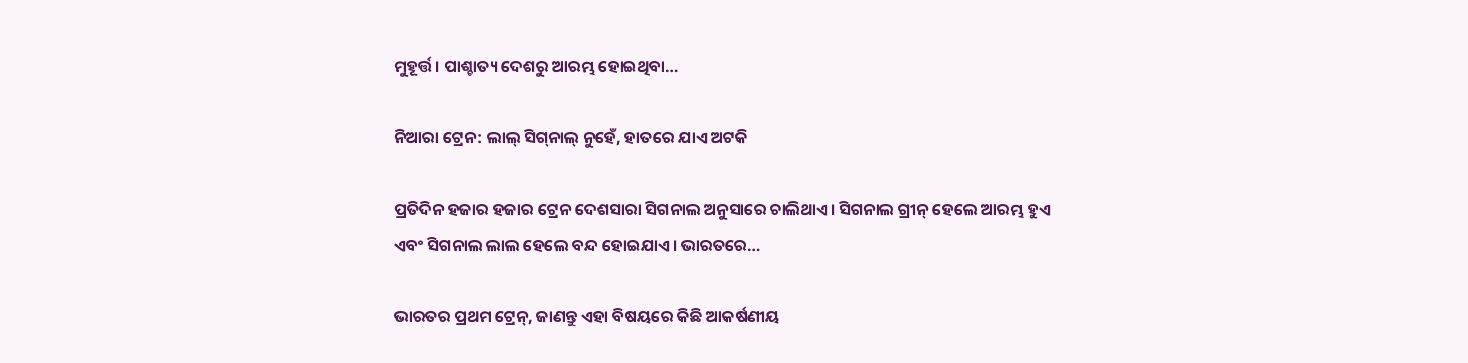ମୁହୂର୍ତ୍ତ। ପାଶ୍ଚାତ୍ୟ ଦେଶରୁ ଆରମ୍ଭ ହୋଇଥିବା…

ନିଆରା ଟ୍ରେନ: ଲାଲ୍‌ ସିଗ୍‌ନାଲ୍‌ ନୁହେଁ, ହାତରେ ଯାଏ ଅଟକି

ପ୍ରତିଦିନ ହଜାର ହଜାର ଟ୍ରେନ ଦେଶସାରା ସିଗନାଲ ଅନୁସାରେ ଚାଲିଥାଏ। ସିଗନାଲ ଗ୍ରୀନ୍‌ ହେଲେ ଆରମ୍ଭ ହୁଏ ଏବଂ ସିଗନାଲ ଲାଲ ହେଲେ ବନ୍ଦ ହୋଇଯାଏ। ଭାରତରେ…

ଭାରତର ପ୍ରଥମ ଟ୍ରେନ୍‌, ଜାଣନ୍ତୁ ଏହା ବିଷୟରେ କିଛି ଆକର୍ଷଣୀୟ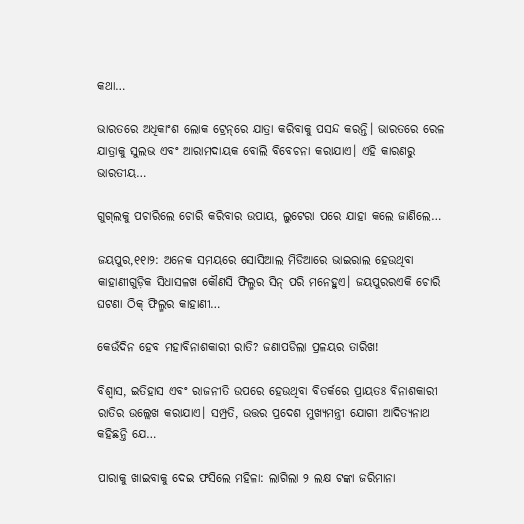କଥା…

ଭାରତରେ ଅଧିକାଂଶ ଲୋକ ଟ୍ରେନ୍‌ରେ ଯାତ୍ରା କରିବାକୁ ପସନ୍ଦ କରନ୍ତି। ଭାରତରେ ରେଳ ଯାତ୍ରାକୁ ସୁଲଭ ଏବଂ ଆରାମଦାୟକ ବୋଲି ବିବେଚନା କରାଯାଏ। ଏହି କାରଣରୁ ଭାରତୀୟ…

ଗୁଗ୍‌ଲକୁ ପଚାରିଲେ ଚୋରି କରିବାର ଉପାୟ, ଲୁଟେରା ପରେ ଯାହା କଲେ ଜାଣିଲେ…

ଜୟପୁର,୧୧ା୨: ଅନେକ ସମୟରେ ସୋସିଆଲ ମିଡିଆରେ ଭାଇରାଲ ହେଉଥିବା କାହାଣୀଗୁଡ଼ିକ ସିଧାସଳଖ କୌଣସି ଫିଲ୍ମର ସିନ୍‌ ପରି ମନେହୁଏ। ଜୟପୁରରଏକି ଚୋରି ଘଟଣା ଠିକ୍‌ ଫିଲ୍ମର କାହାଣୀ…

କେଉଁଦିନ ହେବ ମହାବିନାଶକାରୀ ରାତି? ଜଣାପଡିଲା ପ୍ରଳୟର ତାରିଖ!

ବିଶ୍ୱାସ, ଇତିହାସ ଏବଂ ରାଜନୀତି ଉପରେ ହେଉଥିବା ବିତର୍କରେ ପ୍ରାୟତଃ ବିନାଶକାରୀ ରାତିର ଉଲ୍ଲେଖ କରାଯାଏ। ସମ୍ପ୍ରତି, ଉତ୍ତର ପ୍ରଦେଶ ମୁଖ୍ୟମନ୍ତ୍ରୀ ଯୋଗୀ ଆଦିତ୍ୟନାଥ କହିଛନ୍ତି ଯେ…

ପାରାକୁ ଖାଇବାକୁ ଦେଇ ଫସିଲେ ମହିଳା: ଲାଗିଲା ୨ ଲକ୍ଷ ଟଙ୍କା ଜରିମାନା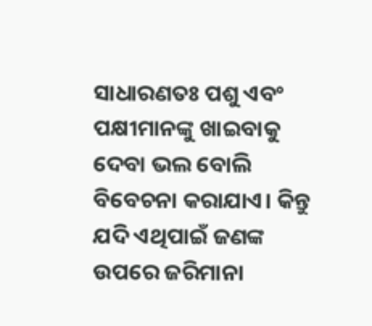ସାଧାରଣତଃ ପଶୁ ଏବଂ ପକ୍ଷୀମାନଙ୍କୁ ଖାଇବାକୁ ଦେବା ଭଲ ବୋଲି ବିବେଚନା କରାଯାଏ। କିନ୍ତୁ ଯଦି ଏଥିପାଇଁ ଜଣଙ୍କ ଉପରେ ଜରିମାନା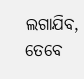ଲଗାଯିବ, ତେବେ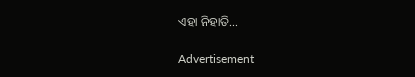ଏହା ନିହାତି…

Advertisement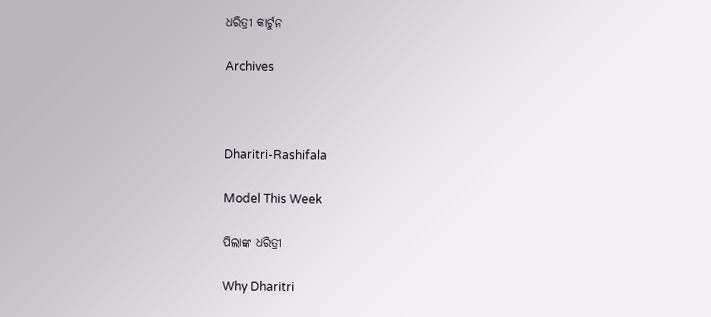ଧରିତ୍ରୀ କାର୍ଟୁନ

Archives



Dharitri-Rashifala

Model This Week

ପିଲାଙ୍କ ଧରିତ୍ରୀ

Why Dharitri